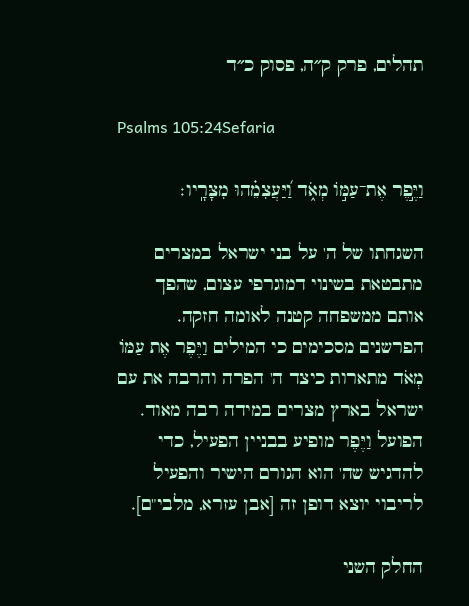תהלים, פרק ק״ה, פסוק כ״ד

Psalms 105:24Sefaria

וַיֶּ֣פֶר אֶת־עַמּ֣וֹ מְאֹ֑ד וַ֝יַּעֲצִמֵ֗הוּ מִצָּרָֽיו׃

השגחתו של ה' על בני ישראל במצרים מתבטאת בשינוי דמוגרפי עצום, שהפך אותם ממשפחה קטנה לאומה חזקה. הפרשנים מסכימים כי המילים וַיֶּפֶר אֶת עַמּוֹ מְאֹד מתארות כיצד ה' הפרה והרבה את עם ישראל בארץ מצרים במידה רבה מאוד. הפועל וַיֶּפֶר מופיע בבניין הפעיל, כדי להדגיש שה' הוא הגורם הישיר והפעיל לריבוי יוצא דופן זה [אבן עזרא, מלבי"ם].

החלק השני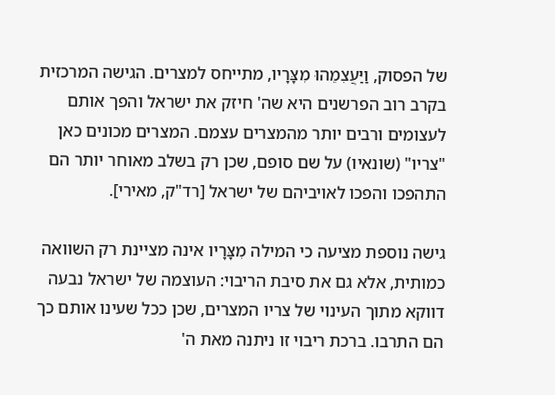של הפסוק, וַיַּעֲצִמֵהוּ מִצָּרָיו, מתייחס למצרים. הגישה המרכזית בקרב רוב הפרשנים היא שה' חיזק את ישראל והפך אותם לעצומים ורבים יותר מהמצרים עצמם. המצרים מכונים כאן "צריו" (שונאיו) על שם סופם, שכן רק בשלב מאוחר יותר הם התהפכו והפכו לאויביהם של ישראל [רד"ק, מאירי].

גישה נוספת מציעה כי המילה מִצָּרָיו אינה מציינת רק השוואה כמותית, אלא גם את סיבת הריבוי: העוצמה של ישראל נבעה דווקא מתוך העינוי של צריו המצרים, שכן ככל שעינו אותם כך הם התרבו. ברכת ריבוי זו ניתנה מאת ה'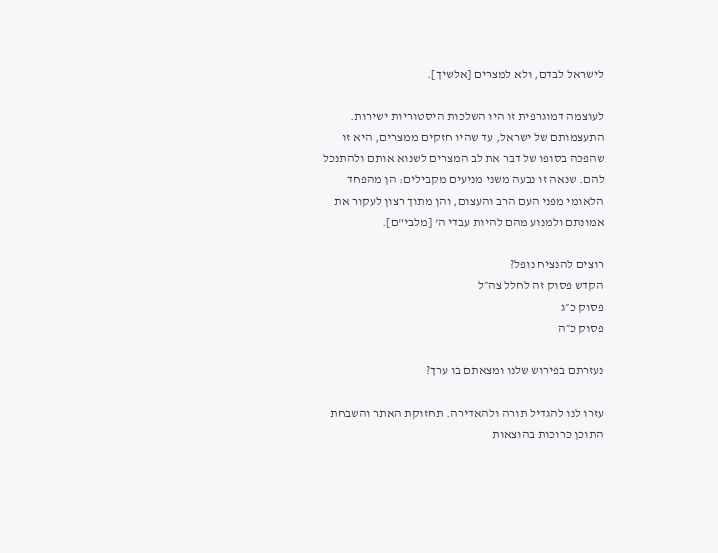לישראל לבדם, ולא למצרים [אלשיך].

לעוצמה דמוגרפית זו היו השלכות היסטוריות ישירות. התעצמותם של ישראל, עד שהיו חזקים ממצרים, היא זו שהפכה בסופו של דבר את לב המצרים לשנוא אותם ולהתנכל להם. שנאה זו נבעה משני מניעים מקבילים: הן מהפחד הלאומי מפני העם הרב והעצום, והן מתוך רצון לעקור את אמונתם ולמנוע מהם להיות עבדי ה' [מלבי"ם].

רוצים להנציח נופל?
הקדש פסוק זה לחלל צה״ל
פסוק כ״ג
פסוק כ״ה

נעזרתם בפירוש שלנו ומצאתם בו ערך?

עזרו לנו להגדיל תורה ולהאדירה. תחזוקת האתר והשבחת התוכן כרוכות בהוצאות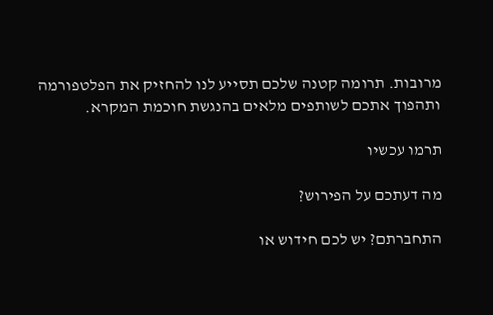מרובות. תרומה קטנה שלכם תסייע לנו להחזיק את הפלטפורמה ותהפוך אתכם לשותפים מלאים בהנגשת חוכמת המקרא.

תרמו עכשיו

מה דעתכם על הפירוש?

התחברתם? יש לכם חידוש או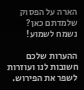הארה על הפסוק שלמדתם כאן? נשמח לשמוע!

ההערות שלכם חשובות לנו ועוזרות לשפר את הפירוש.